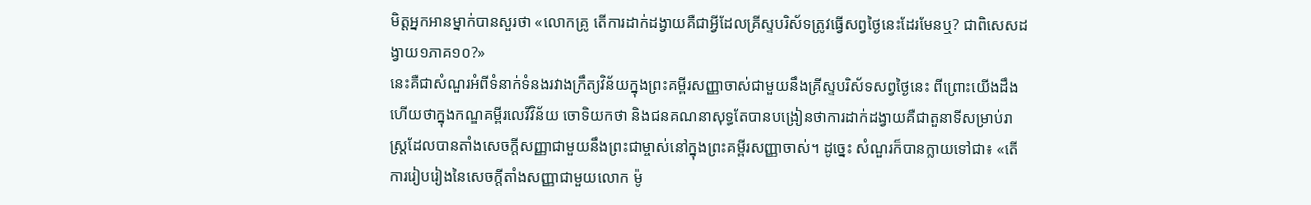មិត្តអ្នកអានម្នាក់បានសួរថា «លោកគ្រូ តើការដាក់ដង្វាយគឺជាអ្វីដែលគ្រីស្ទបរិស័ទត្រូវធ្វើសព្វថ្ងៃនេះដែរមែនឬ? ជាពិសេសដង្វាយ១ភាគ១០?»
នេះគឺជាសំណួរអំពីទំនាក់ទំនងរវាងក្រឹត្យវិន័យក្នុងព្រះគម្ពីរសញ្ញាចាស់ជាមួយនឹងគ្រីស្ទបរិស័ទសព្វថ្ងៃនេះ ពីព្រោះយើងដឹងហើយថាក្នុងកណ្ឌគម្ពីរលេវីវិន័យ ចោទិយកថា និងជនគណនាសុទ្ធតែបានបង្រៀនថាការដាក់ដង្វាយគឺជាតួនាទីសម្រាប់រាស្ត្រដែលបានតាំងសេចក្ដីសញ្ញាជាមួយនឹងព្រះជាម្ចាស់នៅក្នុងព្រះគម្ពីរសញ្ញាចាស់។ ដូច្នេះ សំណួរក៏បានក្លាយទៅជា៖ «តើការរៀបរៀងនៃសេចក្ដីតាំងសញ្ញាជាមួយលោក ម៉ូ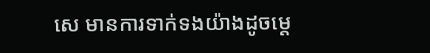សេ មានការទាក់ទងយ៉ាងដូចម្ដេ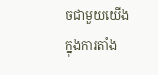ចជាមួយយើងក្នុងការតាំង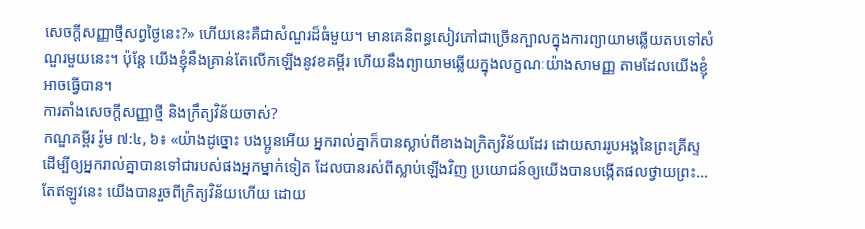សេចក្ដីសញ្ញាថ្មីសព្វថ្ងៃនេះ?» ហើយនេះគឺជាសំណួរដ៏ធំមួយ។ មានគេនិពន្ធសៀវភៅជាច្រើនក្បាលក្នុងការព្យាយាមឆ្លើយតបទៅសំណួរមួយនេះ។ ប៉ុន្តែ យើងខ្ញុំនឹងគ្រាន់តែលើកឡើងនូវខគម្ពីរ ហើយនឹងព្យាយាមឆ្លើយក្នុងលក្ខណៈយ៉ាងសាមញ្ញ តាមដែលយើងខ្ញុំអាចធ្វើបាន។
ការតាំងសេចក្ដីសញ្ញាថ្មី និងក្រឹត្យវិន័យចាស់?
កណ្ឌគម្ពីរ រ៉ូម ៧:៤, ៦៖ «យ៉ាងដូច្នោះ បងប្អូនអើយ អ្នករាល់គ្នាក៏បានស្លាប់ពីខាងឯក្រិត្យវិន័យដែរ ដោយសាររូបអង្គនៃព្រះគ្រីស្ទ ដើម្បីឲ្យអ្នករាល់គ្នាបានទៅជារបស់ផងអ្នកម្នាក់ទៀត ដែលបានរស់ពីស្លាប់ឡើងវិញ ប្រយោជន៍ឲ្យយើងបានបង្កើតផលថ្វាយព្រះ…តែឥឡូវនេះ យើងបានរួចពីក្រិត្យវិន័យហើយ ដោយ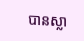បានស្លា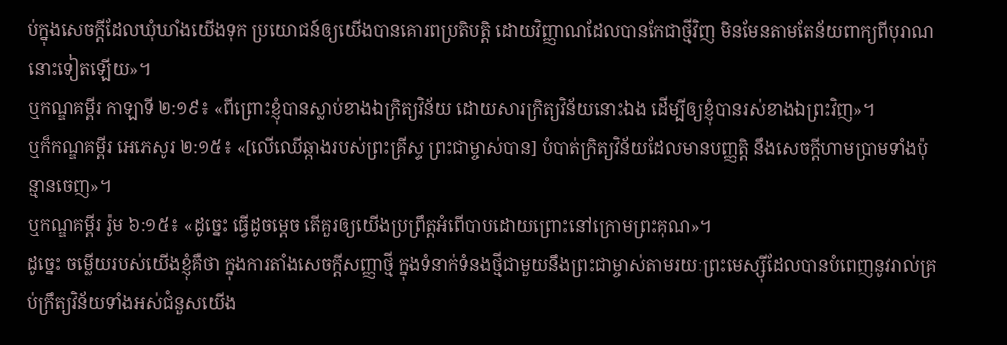ប់ក្នុងសេចក្ដីដែលឃុំឃាំងយើងទុក ប្រយោជន៍ឲ្យយើងបានគោរពប្រតិបត្តិ ដោយវិញ្ញាណដែលបានកែជាថ្មីវិញ មិនមែនតាមតែន័យពាក្យពីបុរាណនោះទៀតឡើយ»។
ឬកណ្ឌគម្ពីរ កាឡាទី ២:១៩៖ «ពីព្រោះខ្ញុំបានស្លាប់ខាងឯក្រិត្យវិន័យ ដោយសារក្រិត្យវិន័យនោះឯង ដើម្បីឲ្យខ្ញុំបានរស់ខាងឯព្រះវិញ»។
ឬក៏កណ្ឌគម្ពីរ អេភេសូរ ២:១៥៖ «[លើឈើឆ្កាងរបស់ព្រះគ្រីស្ទ ព្រះជាម្ចាស់បាន] បំបាត់ក្រិត្យវិន័យដែលមានបញ្ញត្តិ នឹងសេចក្ដីហាមប្រាមទាំងប៉ុន្មានចេញ»។
ឬកណ្ឌគម្ពីរ រ៉ូម ៦:១៥៖ «ដូច្នេះ ធ្វើដូចម្ដេច តើគួរឲ្យយើងប្រព្រឹត្តអំពើបាបដោយព្រោះនៅក្រោមព្រះគុណ»។
ដូច្នេះ ចម្លើយរបស់យើងខ្ញុំគឺថា ក្នុងការតាំងសេចក្ដីសញ្ញាថ្មី ក្នុងទំនាក់ទំនងថ្មីជាមួយនឹងព្រះជាម្ចាស់តាមរយៈព្រះមេស្ស៊ីដែលបានបំពេញនូវរាល់គ្រប់ក្រឹត្យវិន័យទាំងអស់ជំនួសយើង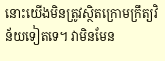នោះយើងមិនត្រូវស្ថិតក្រោមក្រឹត្យវិន័យទៀតទេ។ វាមិនមែន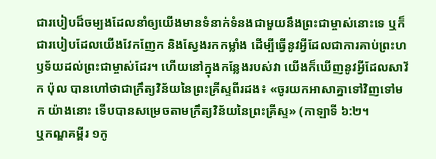ជារបៀបដ៏ចម្បងដែលនាំឲ្យយើងមានទំនាក់ទំនងជាមួយនឹងព្រះជាម្ចាស់នោះទេ ឬក៏ជារបៀបដែលយើងវែកញែក និងស្វែងរកកម្លាំង ដើម្បីធ្វើនូវអ្វីដែលជាការគាប់ព្រះហឫទ័យដល់ព្រះជាម្ចាស់ដែរ។ ហើយនៅក្នុងកន្លែងរបស់វា យើងក៏ឃើញនូវអ្វីដែលសាវ័ក ប៉ុល បានហៅថាជាក្រឹត្យវិន័យនៃព្រះគ្រីស្ទពីរដង៖ «ចូរយកអាសាគ្នាទៅវិញទៅមក យ៉ាងនោះ ទើបបានសម្រេចតាមក្រឹត្យវិន័យនៃព្រះគ្រីស្ទ» (កាឡាទី ៦:២។
ឬកណ្ឌគម្ពីរ ១កូ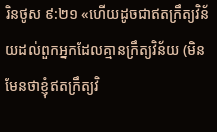រិនថូស ៩:២១ «ហើយដូចជាឥតក្រឹត្យវិន័យដល់ពួកអ្នកដែលគ្មានក្រឹត្យវិន័យ (មិនមែនថាខ្ញុំឥតក្រឹត្យវិ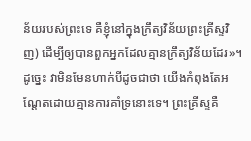ន័យរបស់ព្រះទេ គឺខ្ញុំនៅក្នុងក្រឹត្យវិន័យព្រះគ្រីស្ទវិញ) ដើម្បីឲ្យបានពួកអ្នកដែលគ្មានក្រឹត្យវិន័យដែរ»។ ដូច្នេះ វាមិនមែនហាក់បីដូចជាថា យើងកំពុងតែអណ្ដែតដោយគ្មានការគាំទ្រនោះទេ។ ព្រះគ្រីស្ទគឺ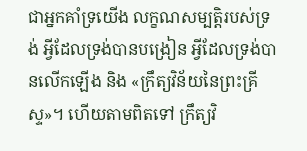ជាអ្នកគាំទ្រយើង លក្ខណសម្បត្តិរបស់ទ្រង់ អ្វីដែលទ្រង់បានបង្រៀន អ្វីដែលទ្រង់បានលើកឡើង និង «ក្រឹត្យវិន័យនៃព្រះគ្រីស្ទ»។ ហើយតាមពិតទៅ ក្រឹត្យវិ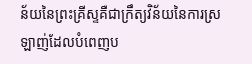ន័យនៃព្រះគ្រីស្ទគឺជាក្រឹត្យវិន័យនៃការស្រឡាញ់ដែលបំពេញប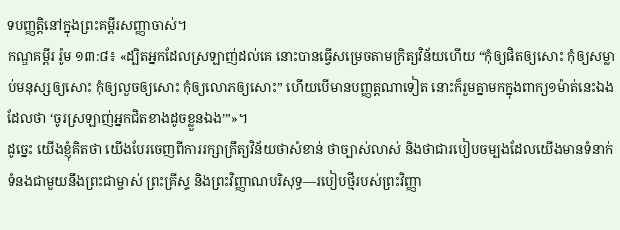ទបញ្ញត្តិនៅក្នុងព្រះគម្ពីរសញ្ញាចាស់។
កណ្ឌគម្ពីរ រ៉ូម ១៣:៨៖ «ដ្បិតអ្នកដែលស្រឡាញ់ដល់គេ នោះបានធ្វើសម្រេចតាមក្រិត្យវិន័យហើយ “កុំឲ្យផិតឲ្យសោះ កុំឲ្យសម្លាប់មនុស្សឲ្យសោះ កុំឲ្យលួចឲ្យសោះ កុំឲ្យលោភឲ្យសោះ” ហើយបើមានបញ្ញត្តណាទៀត នោះក៏រួមគ្នាមកក្នុងពាក្យ១ម៉ាត់នេះឯង ដែលថា ‘ចូរស្រឡាញ់អ្នកជិតខាងដូចខ្លួនឯង’”»។
ដូច្នេះ យើងខ្ញុំគិតថា យើងបែរចេញពីការរក្សាក្រឹត្យវិន័យថាសំខាន់ ថាច្បាស់លាស់ និងថាជារបៀបចម្បងដែលយើងមានទំនាក់ទំនងជាមួយនឹងព្រះជាម្ចាស់ ព្រះគ្រីស្ទ និងព្រះវិញ្ញាណបរិសុទ្ធ—របៀបថ្មីរបស់ព្រះវិញ្ញា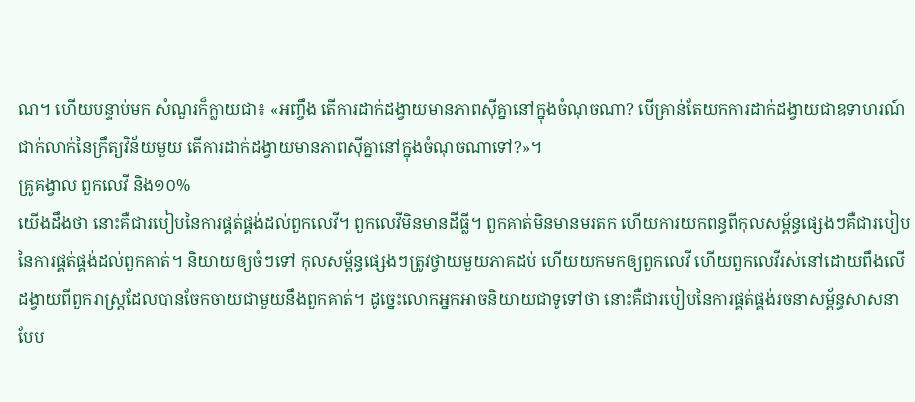ណ។ ហើយបន្ទាប់មក សំណួរក៏ក្លាយជា៖ «អញ្ចឹង តើការដាក់ដង្វាយមានភាពស៊ីគ្នានៅក្នុងចំណុចណា? បើគ្រាន់តែយកការដាក់ដង្វាយជាឧទាហរណ៍ជាក់លាក់នៃក្រឹត្យវិន័យមួយ តើការដាក់ដង្វាយមានភាពស៊ីគ្នានៅក្នុងចំណុចណាទៅ?»។
គ្រូគង្វាល ពួកលេវី និង១០%
យើងដឹងថា នោះគឺជារបៀបនៃការផ្គត់ផ្គង់ដល់ពួកលេវី។ ពួកលេវីមិនមានដីធ្លី។ ពួកគាត់មិនមានមរតក ហើយការយកពន្ធពីកុលសម្ព័ន្ធផ្សេងៗគឺជារបៀបនៃការផ្គត់ផ្គង់ដល់ពួកគាត់។ និយាយឲ្យចំៗទៅ កុលសម្ព័ន្ធផ្សេងៗត្រូវថ្វាយមួយភាគដប់ ហើយយកមកឲ្យពួកលេវី ហើយពួកលេវីរស់នៅដោយពឹងលើដង្វាយពីពួករាស្ត្រដែលបានចែកចាយជាមួយនឹងពួកគាត់។ ដូច្នេះលោកអ្នកអាចនិយាយជាទូទៅថា នោះគឺជារបៀបនៃការផ្គត់ផ្គង់រចនាសម្ព័ន្ធសាសនា បែប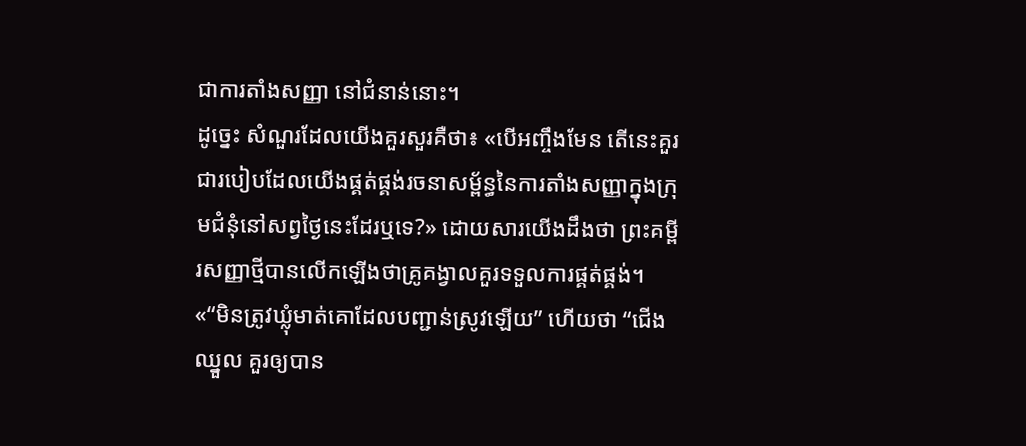ជាការតាំងសញ្ញា នៅជំនាន់នោះ។
ដូច្នេះ សំណួរដែលយើងគួរសួរគឺថា៖ «បើអញ្ចឹងមែន តើនេះគួរជារបៀបដែលយើងផ្គត់ផ្គង់រចនាសម្ព័ន្ធនៃការតាំងសញ្ញាក្នុងក្រុមជំនុំនៅសព្វថ្ងៃនេះដែរឬទេ?» ដោយសារយើងដឹងថា ព្រះគម្ពីរសញ្ញាថ្មីបានលើកឡើងថាគ្រូគង្វាលគួរទទួលការផ្គត់ផ្គង់។ «“មិនត្រូវឃ្លុំមាត់គោដែលបញ្ជាន់ស្រូវឡើយ” ហើយថា “ជើងឈ្នួល គួរឲ្យបាន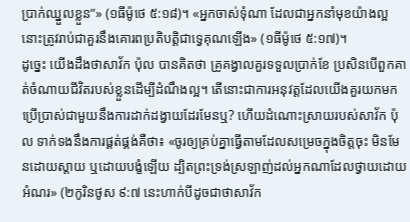ប្រាក់ឈ្នួលខ្លួន”» (១ធីម៉ូថេ ៥:១៨)។ «អ្នកចាស់ទុំណា ដែលជាអ្នកនាំមុខយ៉ាងល្អ នោះត្រូវរាប់ជាគួរនឹងគោរពប្រតិបត្តិជាទ្វេគុណឡើង» (១ធីម៉ូថេ ៥:១៧)។
ដូច្នេះ យើងដឹងថាសាវ័ក ប៉ុល បានគិតថា គ្រូគង្វាលគួរទទួលប្រាក់ខែ ប្រសិនបើពួកគាត់ចំណាយជីវិតរបស់ខ្លួនដើម្បីដំណឹងល្អ។ តើនោះជាការអនុវត្តដែលយើងគួរយកមកប្រើប្រាស់ជាមួយនឹងការដាក់ដង្វាយដែរមែនឬ? ហើយដំណោះស្រាយរបស់សាវ័ក ប៉ុល ទាក់ទងនឹងការផ្គត់ផ្គង់គឺថា៖ «ចូរឲ្យគ្រប់គ្នាធ្វើតាមដែលសម្រេចក្នុងចិត្តចុះ មិនមែនដោយស្តាយ ឬដោយបង្ខំឡើយ ដ្បិតព្រះទ្រង់ស្រឡាញ់ដល់អ្នកណាដែលថ្វាយដោយអំណរ» (២កូរិនថូស ៩:៧ នេះហាក់បីដូចជាថាសាវ័ក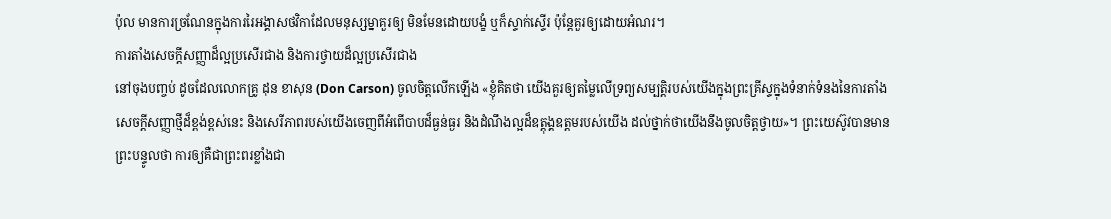ប៉ុល មានការច្រណែនក្នុងការរៃអង្គាសថវិកាដែលមនុស្សម្នាគួរឲ្យ មិនមែនដោយបង្ខំ ឬក៏ស្ទាក់ស្ទើរ ប៉ុន្តែគួរឲ្យដោយអំណរ។
ការតាំងសេចក្ដីសញ្ញាដ៏ល្អប្រសើរជាង និងការថ្វាយដ៏ល្អប្រសើរជាង
នៅចុងបញ្ចប់ ដូចដែលលោកគ្រូ ដុន ខាសុន (Don Carson) ចូលចិត្តលើកឡើង «ខ្ញុំគិតថា យើងគួរឲ្យតម្លៃលើទ្រព្យសម្បត្តិរបស់យើងក្នុងព្រះគ្រីស្ទក្នុងទំនាក់ទំនងនៃការតាំងសេចក្ដីសញ្ញាថ្មីដ៏ខ្ពង់ខ្ពស់នេះ និងសេរីភាពរបស់យើងចេញពីអំពើបាបដ៏ធ្ងន់ធ្ងរ និងដំណឹងល្អដ៏ឧត្តុង្គឧត្តមរបស់យើង ដល់ថ្នាក់ថាយើងនឹងចូលចិត្តថ្វាយ»។ ព្រះយេស៊ូវបានមានព្រះបន្ទូលថា ការឲ្យគឺជាព្រះពរខ្លាំងជា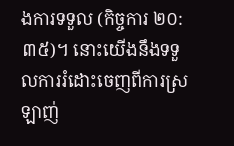ងការទទួល (កិច្ចការ ២០:៣៥)។ នោះយើងនឹងទទួលការរំដោះចេញពីការស្រឡាញ់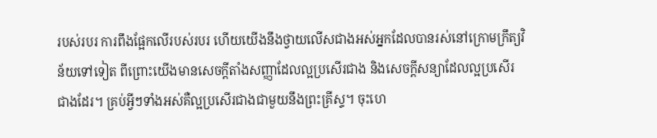របស់របរ ការពឹងផ្អែកលើរបស់របរ ហើយយើងនឹងថ្វាយលើសជាងអស់អ្នកដែលបានរស់នៅក្រោមក្រឹត្យវិន័យទៅទៀត ពីព្រោះយើងមានសេចក្តីតាំងសញ្ញាដែលល្អប្រសើរជាង និងសេចក្ដីសន្យាដែលល្អប្រសើរជាងដែរ។ គ្រប់អ្វីៗទាំងអស់គឺល្អប្រសើរជាងជាមួយនឹងព្រះគ្រីស្ទ។ ចុះហេ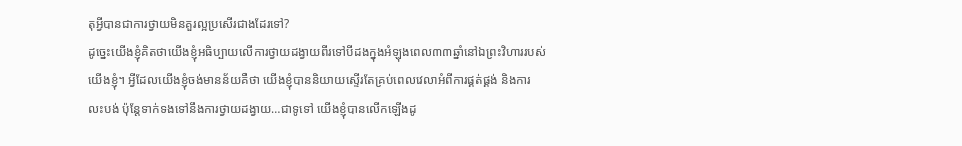តុអ្វីបានជាការថ្វាយមិនគួរល្អប្រសើរជាងដែរទៅ?
ដូច្នេះយើងខ្ញុំគិតថាយើងខ្ញុំអធិប្បាយលើការថ្វាយដង្វាយពីរទៅបីដងក្នុងអំឡុងពេល៣៣ឆ្នាំនៅឯព្រះវិហាររបស់យើងខ្ញុំ។ អ្វីដែលយើងខ្ញុំចង់មានន័យគឺថា យើងខ្ញុំបាននិយាយស្ទើរតែគ្រប់ពេលវេលាអំពីការផ្គត់ផ្គង់ និងការលះបង់ ប៉ុន្តែទាក់ទងទៅនឹងការថ្វាយដង្វាយ…ជាទូទៅ យើងខ្ញុំបានលើកឡើងដូ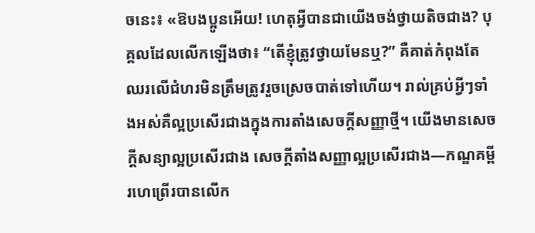ចនេះ៖ «ឱបងប្អូនអើយ! ហេតុអ្វីបានជាយើងចង់ថ្វាយតិចជាង? បុគ្គលដែលលើកឡើងថា៖ “តើខ្ញុំត្រូវថ្វាយមែនឬ?” គឺគាត់កំពុងតែឈរលើជំហរមិនត្រឹមត្រូវរួចស្រេចបាត់ទៅហើយ។ រាល់គ្រប់អ្វីៗទាំងអស់គឺល្អប្រសើរជាងក្នុងការតាំងសេចក្ដីសញ្ញាថ្មី។ យើងមានសេចក្ដីសន្យាល្អប្រសើរជាង សេចក្ដីតាំងសញ្ញាល្អប្រសើរជាង—កណ្ឌគម្ពីរហេព្រើរបានលើក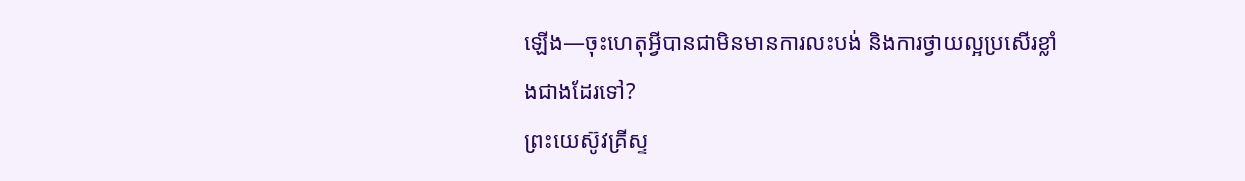ឡើង—ចុះហេតុអ្វីបានជាមិនមានការលះបង់ និងការថ្វាយល្អប្រសើរខ្លាំងជាងដែរទៅ?
ព្រះយេស៊ូវគ្រីស្ទ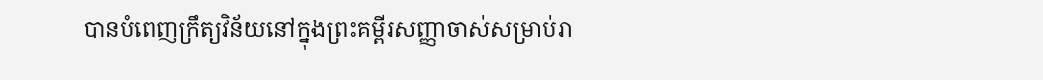បានបំពេញក្រឹត្យវិន័យនៅក្នុងព្រះគម្ពីរសញ្ញាចាស់សម្រាប់រា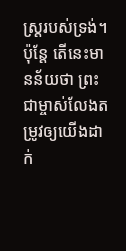ស្ត្ររបស់ទ្រង់។ ប៉ុន្តែ តើនេះមានន័យថា ព្រះជាម្ចាស់លែងតម្រូវឲ្យយើងដាក់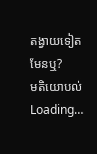តង្វាយទៀតមែនឬ?
មតិយោបល់
Loading…